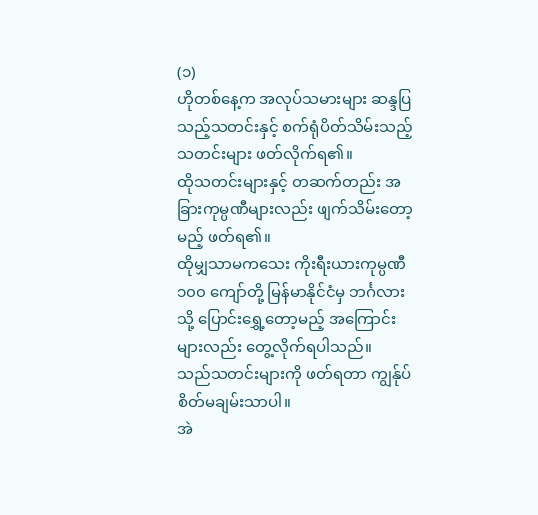(၁)
ဟိုတစ်နေ့က အလုပ်သမားများ ဆန္ဒပြသည့်သတင်းနှင့် စက်ရုံပိတ်သိမ်းသည့် သတင်းများ ဖတ်လိုက်ရ၏။
ထိုသတင်းများနှင့် တဆက်တည်း အခြားကုမ္ပဏီများလည်း ဖျက်သိမ်းတော့မည့် ဖတ်ရ၏။
ထိုမျှသာမကသေး ကိုးရီးယားကုမ္ပဏီ ၁၀၀ ကျော်တို့ မြန်မာနိုင်ငံမှ ဘင်္ဂလားသို့ ပြောင်းရွှေ့တော့မည့် အကြောင်းများလည်း တွေ့လိုက်ရပါသည်။
သည်သတင်းများကို ဖတ်ရတာ ကျွန်ုပ် စိတ်မချမ်းသာပါ။
အဲ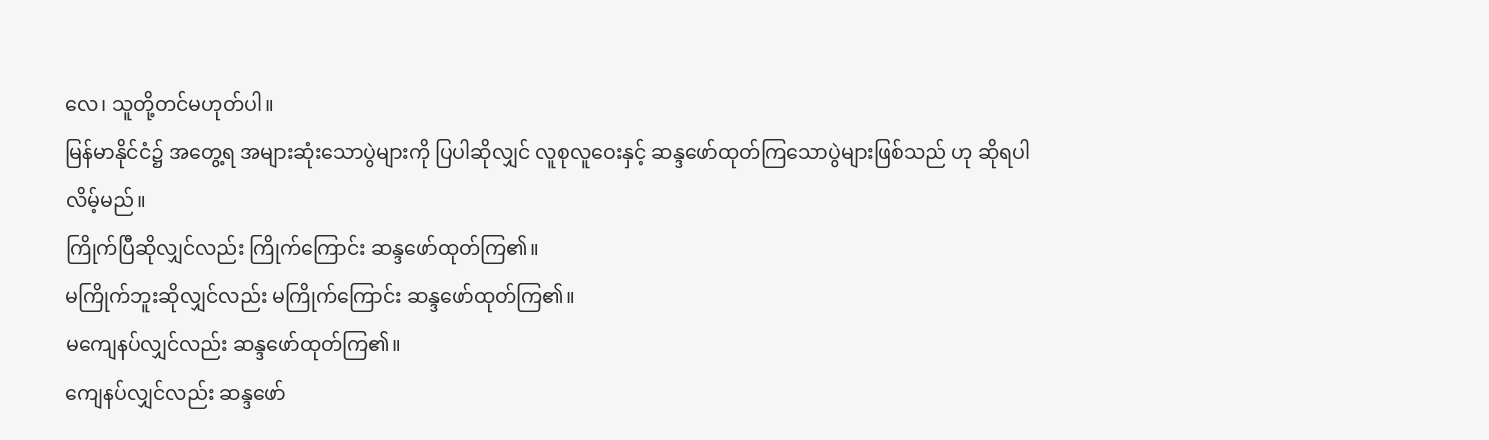လေ၊ သူတို့တင်မဟုတ်ပါ။
မြန်မာနိုင်ငံ၌ အတွေ့ရ အများဆုံးသောပွဲများကို ပြပါဆိုလျှင် လူစုလူဝေးနှင့် ဆန္ဒဖော်ထုတ်ကြသောပွဲများဖြစ်သည် ဟု ဆိုရပါလိမ့်မည်။
ကြိုက်ပြီဆိုလျှင်လည်း ကြိုက်ကြောင်း ဆန္ဒဖော်ထုတ်ကြ၏။
မကြိုက်ဘူးဆိုလျှင်လည်း မကြိုက်ကြောင်း ဆန္ဒဖော်ထုတ်ကြ၏။
မကျေနပ်လျှင်လည်း ဆန္ဒဖော်ထုတ်ကြ၏။
ကျေနပ်လျှင်လည်း ဆန္ဒဖော်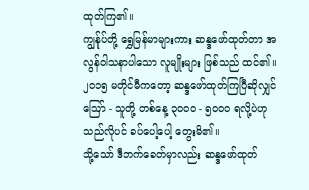ထုတ်ကြ၏။
ကျွန်ုပ်တို့ ရွှေမြန်မာများကား ဆန္ဒဖော်ထုတ်တာ အလွန်ဝါသနာပါသော လူမျိုးများ ဖြစ်သည် ထင်၏။
၂၀၁၅ မတိုင်မီကတော့ ဆန္ဒဖော်ထုတ်ကြပြီဆိုလျှင် ဩော် - သူတို့ တစ်နေ့ ၃၀၀၀ - ၅၀၀၀ ရလို့ပဲဟု သည်လိုပင် ခပ်ပေါ့ပေါ့ တွေးမိ၏။
သို့သော် ဒီဘက်ခေတ်မှာလည်း ဆန္ဒဖော်ထုတ်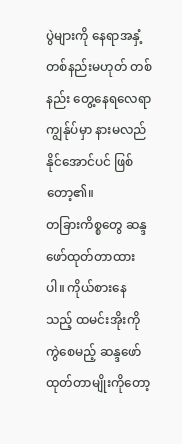ပွဲများကို နေရာအနှံ့ တစ်နည်းမဟုတ် တစ်နည်း တွေ့နေရလေရာ ကျွန်ုပ်မှာ နားမလည်နိုင်အောင်ပင် ဖြစ်တော့၏။
တခြားကိစ္စတွေ ဆန္ဒဖော်ထုတ်တာထားပါ။ ကိုယ်စားနေသည့် ထမင်းအိုးကို ကွဲစေမည့် ဆန္ဒဖော်ထုတ်တာမျိုးကိုတော့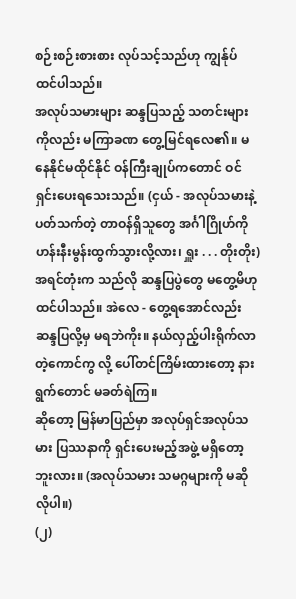စဉ်းစဉ်းစားစား လုပ်သင့်သည်ဟု ကျွန်ုပ် ထင်ပါသည်။
အလုပ်သမားများ ဆန္ဒပြသည့် သတင်းများကိုလည်း မကြာခဏ တွေ့မြင်ရလေ၏။ မနေနိုင်မထိုင်နိုင် ဝန်ကြီးချုပ်ကတောင် ဝင်ရှင်းပေးရသေးသည်။ (ငှယ် - အလုပ်သမားနဲ့ ပတ်သက်တဲ့ တာဝန်ရှိသူတွေ အင်္ဂါဂြိုဟ်ကို ဟန်းနီးမွန်းထွက်သွားလို့လား၊ ရှူး . . . တိုးတိုး)
အရင်တုံးက သည်လို ဆန္ဒပြပွဲတွေ မတွေ့မိဟု ထင်ပါသည်။ အဲလေ - တွေ့ရအောင်လည်း ဆန္ဒပြလို့မှ မရဘဲကိုး။ နယ်လှည့်ပါးရိုက်လာတဲ့ကောင်ကွ လို့ ပေါ်တင်ကြိမ်းထားတော့ နားရွက်တောင် မခတ်ရဲကြ။
ဆိုတော့ မြန်မာပြည်မှာ အလုပ်ရှင်အလုပ်သမား ပြဿနာကို ရှင်းပေးမည့်အဖွဲ့ မရှိတော့ဘူးလား။ (အလုပ်သမား သမဂ္ဂများကို မဆိုလိုပါ။)
(၂)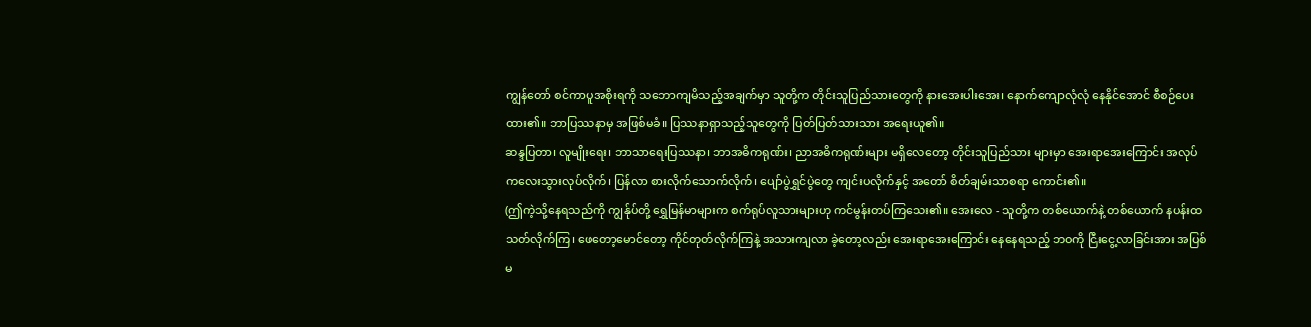ကျွန်တော် စင်ကာပူအစိုးရကို သဘောကျမိသည့်အချက်မှာ သူတို့က တိုင်းသူပြည်သားတွေကို နားအေးပါးအေး၊ နောက်ကျောလုံလုံ နေနိုင်အောင် စီစဉ်ပေးထား၏။ ဘာပြဿနာမှ အဖြစ်မခံ။ ပြဿနာရှာသည့်သူတွေကို ပြတ်ပြတ်သားသား အရေးယူ၏။
ဆန္ဒပြတာ၊ လူမျိုးရေး၊ ဘာသာရေးပြဿနာ၊ ဘာအဓိကရုဏ်း၊ ညာအဓိကရုဏ်းများ မရှိလေတော့ တိုင်းသူပြည်သား များမှာ အေးရာအေးကြောင်း အလုပ်ကလေးသွားလုပ်လိုက်၊ ပြန်လာ စားလိုက်သောက်လိုက်၊ ပျော်ပွဲရွှင်ပွဲတွေ ကျင်းပလိုက်နှင့် အတော် စိတ်ချမ်းသာစရာ ကောင်း၏။
(ဤကဲ့သို့နေရသည်ကို ကျွန်ုပ်တို့ ရွှေမြန်မာများက စက်ရုပ်လူသားများဟု ကင်မွန်းတပ်ကြသေး၏။ အေးလေ - သူတို့က တစ်ယောက်နဲ့ တစ်ယောက် နပန်းထသတ်လိုက်ကြ၊ ဖေတော့မောင်တော့ ကိုင်တုတ်လိုက်ကြနဲ့ အသားကျလာ ခဲ့တော့လည်း အေးရာအေးကြောင်း နေနေရသည့် ဘဝကို ငြီးငွေ့လာခြင်းအား အပြစ်မ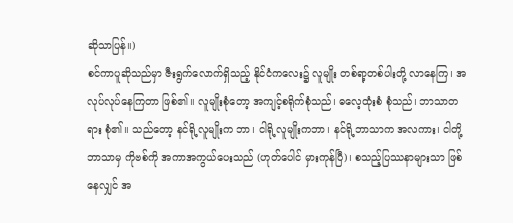ဆိုသာပြန်။)
စင်ကာပူဆိုသည်မှာ ဇီးရွက်လောက်ရှိသည့် နိုင်ငံကလေး၌ လူမျိုး တစ်ရာ့တစ်ပါးတို့ လာနေကြ၊ အလုပ်လုပ်နေကြတာ ဖြစ်၏။ လူမျိုးစုံတော့ အကျင့်စရိုက်စုံသည်၊ ဓလေ့ထုံးစံ စုံသည်၊ ဘာသာတရား စုံ၏။ သည်တော့ နင်ရို့လူမျိုးက ဘာ၊ ငါရို့လူမျိုးကဘာ၊ နင်ရို့ဘာသာက အလကား၊ ငါတို့ဘာသာမှ ကိုဗစ်ကို အကာအကွယ်ပေးသည် (ဟုတ်ပေါင် မှားကုန်ပြီ)၊ စသည့်ပြဿနာများသာ ဖြစ်နေလျှင် အ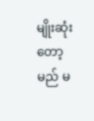မျိုးဆုံးတော့မည် မ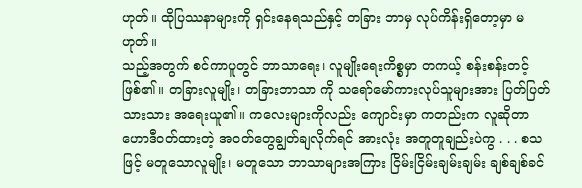ဟုတ်။ ထိုပြဿနာများကို ရှင်းနေရသည်နှင့် တခြား ဘာမှ လုပ်ကိန်းရှိတော့မှာ မဟုတ်။
သည့်အတွက် စင်ကာပူတွင် ဘာသာရေး၊ လူမျိုးရေးကိစ္စမှာ တကယ့် စန်းစန်းတင့် ဖြစ်၏။ တခြားလူမျိုး၊ တခြားဘာသာ ကို သရော်မော်ကားလုပ်သူများအား ပြတ်ပြတ်သားသား အရေးယူ၏။ ကလေးများကိုလည်း ကျောင်းမှာ ကတည်းက လူဆိုတာ ဟောဒီဝတ်ထားတဲ့ အဝတ်တွေချွတ်ချလိုက်ရင် အားလုံး အတူတူချည်းပဲကွ . . . စသဖြင့် မတူသောလူမျိုး၊ မတူသော ဘာသာများအကြား ငြိမ်းငြိမ်းချမ်းချမ်း ချစ်ချစ်ခင်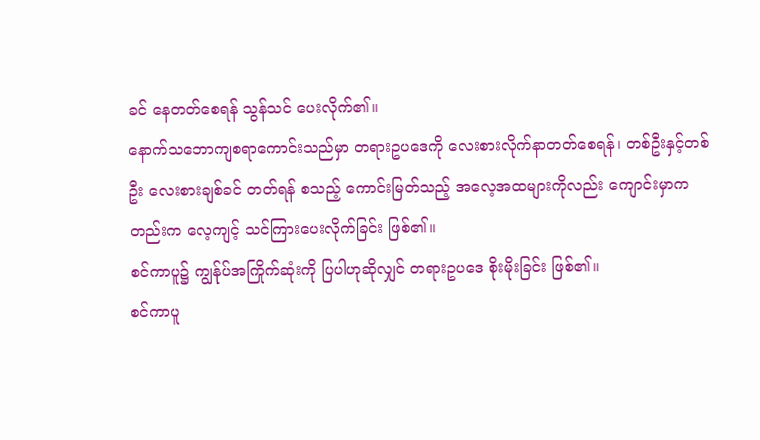ခင် နေတတ်စေရန် သွန်သင် ပေးလိုက်၏။
နောက်သဘောကျစရာကောင်းသည်မှာ တရားဥပဒေကို လေးစားလိုက်နာတတ်စေရန်၊ တစ်ဦးနှင့်တစ်ဦး လေးစားချစ်ခင် တတ်ရန် စသည့် ကောင်းမြတ်သည့် အလေ့အထများကိုလည်း ကျောင်းမှာကတည်းက လေ့ကျင့် သင်ကြားပေးလိုက်ခြင်း ဖြစ်၏။
စင်ကာပူ၌ ကျွန်ုပ်အကြိုက်ဆုံးကို ပြပါဟုဆိုလျှင် တရားဥပဒေ စိုးမိုးခြင်း ဖြစ်၏။
စင်ကာပူ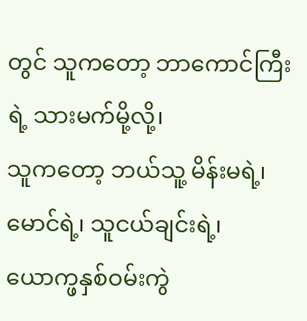တွင် သူကတော့ ဘာကောင်ကြီးရဲ့ သားမက်မို့လို့၊
သူကတော့ ဘယ်သူ့ မိန်းမရဲ့၊ မောင်ရဲ့၊ သူငယ်ချင်းရဲ့၊ ယောက္ဖနှစ်ဝမ်းကွဲ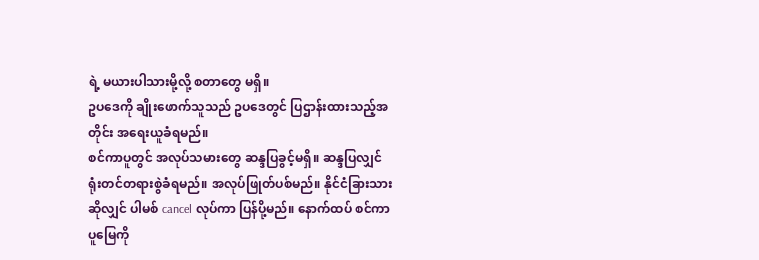ရဲ့ မယားပါသားမို့လို့ စတာတွေ မရှိ။
ဥပဒေကို ချိုးဖောက်သူသည် ဥပဒေတွင် ပြဌာန်းထားသည့်အတိုင်း အရေးယူခံရမည်။
စင်ကာပူတွင် အလုပ်သမားတွေ ဆန္ဒပြခွင့်မရှိ။ ဆန္ဒပြလျှင် ရုံးတင်တရားစွဲခံရမည်။ အလုပ်ဖြုတ်ပစ်မည်။ နိုင်ငံခြားသား ဆိုလျှင် ပါမစ် cancel လုပ်ကာ ပြန်ပို့မည်။ နောက်ထပ် စင်ကာပူမြေကို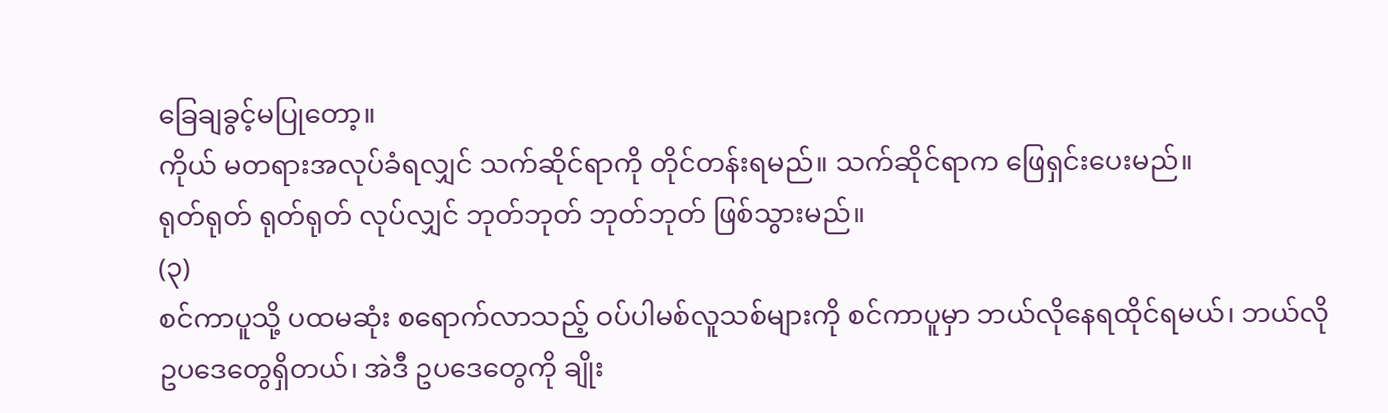ခြေချခွင့်မပြုတော့။
ကိုယ် မတရားအလုပ်ခံရလျှင် သက်ဆိုင်ရာကို တိုင်တန်းရမည်။ သက်ဆိုင်ရာက ဖြေရှင်းပေးမည်။
ရုတ်ရုတ် ရုတ်ရုတ် လုပ်လျှင် ဘုတ်ဘုတ် ဘုတ်ဘုတ် ဖြစ်သွားမည်။
(၃)
စင်ကာပူသို့ ပထမဆုံး စရောက်လာသည့် ဝပ်ပါမစ်လူသစ်များကို စင်ကာပူမှာ ဘယ်လိုနေရထိုင်ရမယ်၊ ဘယ်လို ဥပဒေတွေရှိတယ်၊ အဲဒီ ဥပဒေတွေကို ချိုး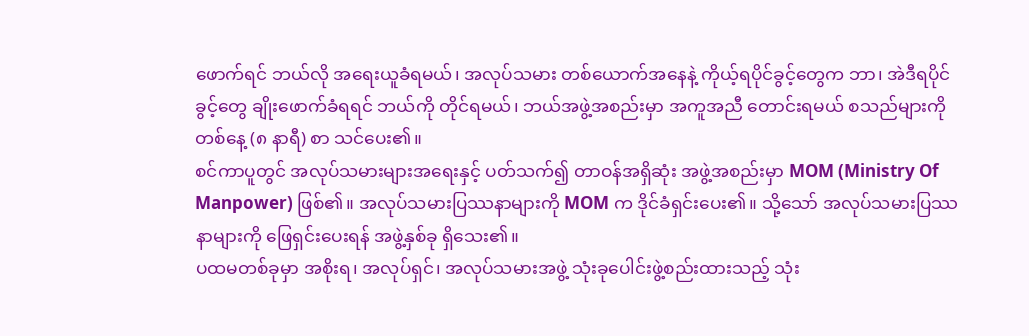ဖောက်ရင် ဘယ်လို အရေးယူခံရမယ်၊ အလုပ်သမား တစ်ယောက်အနေနဲ့ ကိုယ့်ရပိုင်ခွင့်တွေက ဘာ၊ အဲဒီရပိုင်ခွင့်တွေ ချိုးဖောက်ခံရရင် ဘယ်ကို တိုင်ရမယ်၊ ဘယ်အဖွဲ့အစည်းမှာ အကူအညီ တောင်းရမယ် စသည်များကို တစ်နေ့ (၈ နာရီ) စာ သင်ပေး၏။
စင်ကာပူတွင် အလုပ်သမားများအရေးနှင့် ပတ်သက်၍ တာဝန်အရှိဆုံး အဖွဲ့အစည်းမှာ MOM (Ministry Of Manpower) ဖြစ်၏။ အလုပ်သမားပြဿနာများကို MOM က ဒိုင်ခံရှင်းပေး၏။ သို့သော် အလုပ်သမားပြဿနာများကို ဖြေရှင်းပေးရန် အဖွဲ့နှစ်ခု ရှိသေး၏။
ပထမတစ်ခုမှာ အစိုးရ၊ အလုပ်ရှင်၊ အလုပ်သမားအဖွဲ့ သုံးခုပေါင်းဖွဲ့စည်းထားသည့် သုံး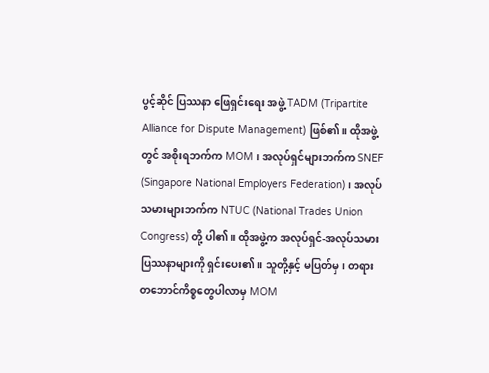ပွင့်ဆိုင် ပြဿနာ ဖြေရှင်းရေး အဖွဲ့ TADM (Tripartite Alliance for Dispute Management) ဖြစ်၏။ ထိုအဖွဲ့တွင် အစိုးရဘက်က MOM ၊ အလုပ်ရှင်များဘက်က SNEF (Singapore National Employers Federation)၊ အလုပ်သမားများဘက်က NTUC (National Trades Union Congress) တို့ ပါ၏။ ထိုအဖွဲ့က အလုပ်ရှင်-အလုပ်သမား ပြဿနာများကို ရှင်းပေး၏။ သူတို့နှင့် မပြတ်မှ၊ တရားတဘောင်ကိစ္စတွေပါလာမှ MOM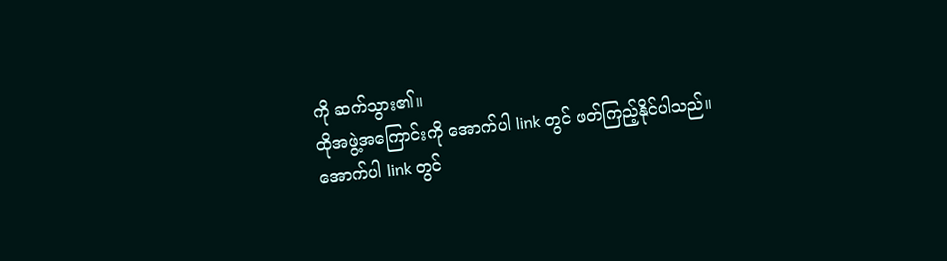ကို ဆက်သွား၏။
ထိုအဖွဲ့အကြောင်းကို အောက်ပါ link တွင် ဖတ်ကြည့်နိုင်ပါသည်။
အောက်ပါ link တွင်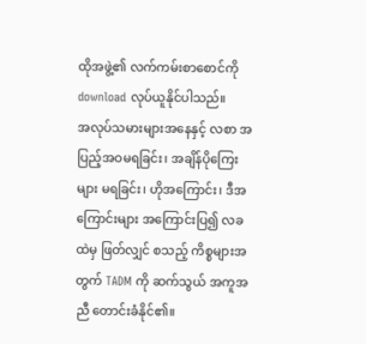ထိုအဖွဲ့၏ လက်ကမ်းစာစောင်ကို download လုပ်ယူနိုင်ပါသည်။
အလုပ်သမားများအနေနှင့် လစာ အပြည့်အဝမရခြင်း၊ အချိန်ပိုကြေးများ မရခြင်း၊ ဟိုအကြောင်း၊ ဒီအကြောင်းများ အကြောင်းပြ၍ လခထဲမှ ဖြတ်လျှင် စသည့် ကိစ္စများအတွက် TADM ကို ဆက်သွယ် အကူအညီ တောင်းခံနိုင်၏။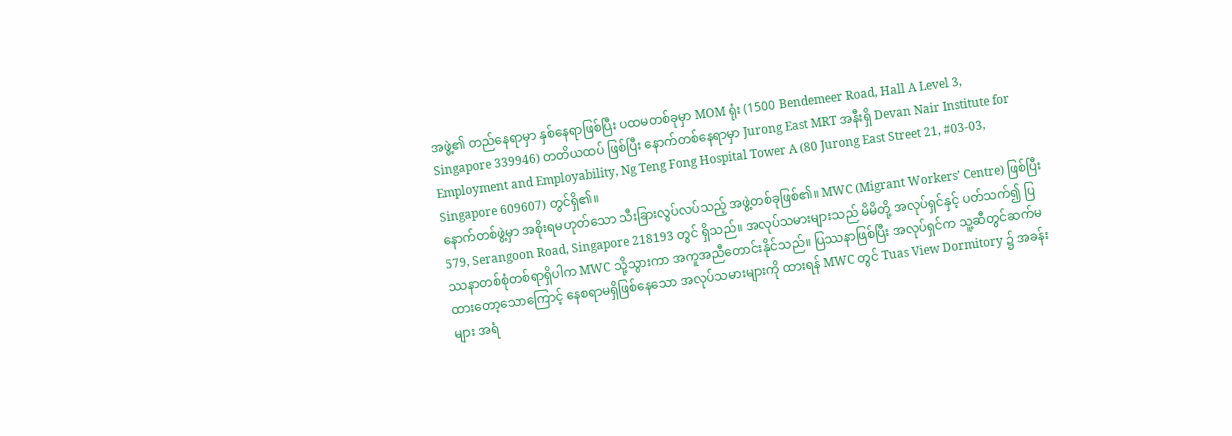အဖွဲ့၏ တည်နေရာမှာ နှစ်နေရာဖြစ်ပြီး ပထမတစ်ခုမှာ MOM ရုံး (1500 Bendemeer Road, Hall A Level 3,
Singapore 339946) တတိယထပ် ဖြစ်ပြီး နောက်တစ်နေရာမှာ Jurong East MRT အနီးရှိ Devan Nair Institute for Employment and Employability, Ng Teng Fong Hospital Tower A (80 Jurong East Street 21, #03-03, Singapore 609607) တွင်ရှိ၏။
နောက်တစ်ဖွဲ့မှာ အစိုးရမဟုတ်သော သီးခြားလွပ်လပ်သည့် အဖွဲ့တစ်ခုဖြစ်၏။ MWC (Migrant Workers’ Centre) ဖြစ်ပြီး 579, Serangoon Road, Singapore 218193 တွင် ရှိသည်။ အလုပ်သမားများသည် မိမိတို့ အလုပ်ရှင်နှင့် ပတ်သက်၍ ပြဿနာတစ်စုံတစ်ရာရှိပါက MWC သို့သွားကာ အကူအညီတောင်းနိုင်သည်။ ပြဿနာဖြစ်ပြီး အလုပ်ရှင်က သူ့ဆီတွင်ဆက်မထားတော့သောကြောင့် နေစရာမရှိဖြစ်နေသော အလုပ်သမားများကို ထားရန် MWC တွင် Tuas View Dormitory ၌ အခန်းများ အရံ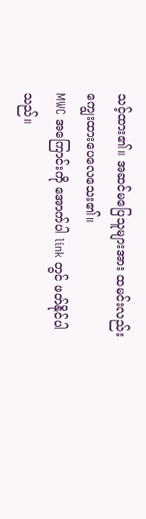သင့်ထား၏။ အဆင်မပြေသူများအား ထမင်းလည်း ကျွေးထားပေလေသေး၏။
MWC အကြောင်းကို အောက်ပါ link တွင် ဖတ်နိုင်ပါသည်။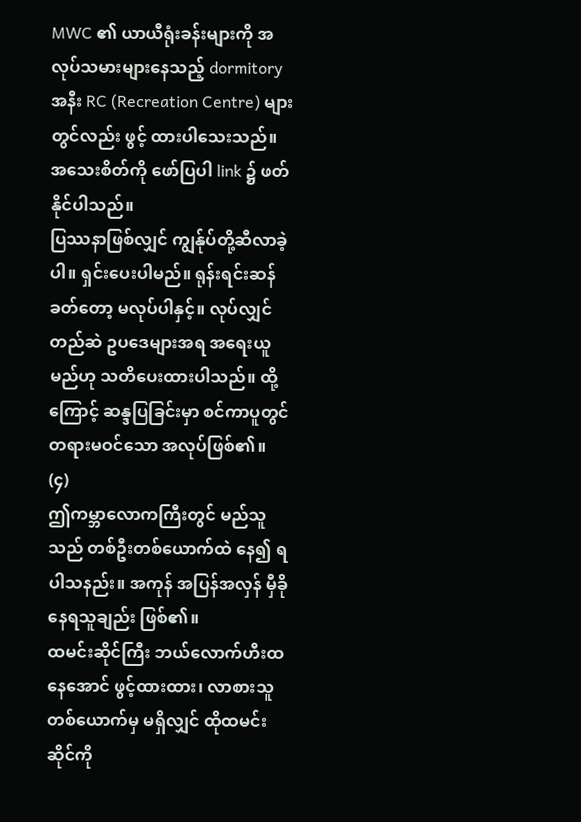MWC ၏ ယာယီရုံးခန်းများကို အလုပ်သမားများနေသည့် dormitory အနီး RC (Recreation Centre) များတွင်လည်း ဖွင့် ထားပါသေးသည်။ အသေးစိတ်ကို ဖော်ပြပါ link ၌ ဖတ်နိုင်ပါသည်။
ပြဿနာဖြစ်လျှင် ကျွန်ုပ်တို့ဆီလာခဲ့ပါ။ ရှင်းပေးပါမည်။ ရုန်းရင်းဆန်ခတ်တော့ မလုပ်ပါနှင့်။ လုပ်လျှင် တည်ဆဲ ဥပဒေများအရ အရေးယူမည်ဟု သတိပေးထားပါသည်။ ထို့ကြောင့် ဆန္ဒပြခြင်းမှာ စင်ကာပူတွင် တရားမဝင်သော အလုပ်ဖြစ်၏။
(၄)
ဤကမ္ဘာလောကကြီးတွင် မည်သူသည် တစ်ဦးတစ်ယောက်ထဲ နေ၍ ရပါသနည်း။ အကုန် အပြန်အလှန် မှီခိုနေရသူချည်း ဖြစ်၏။
ထမင်းဆိုင်ကြီး ဘယ်လောက်ဟီးထနေအောင် ဖွင့်ထားထား၊ လာစားသူ တစ်ယောက်မှ မရှိလျှင် ထိုထမင်းဆိုင်ကို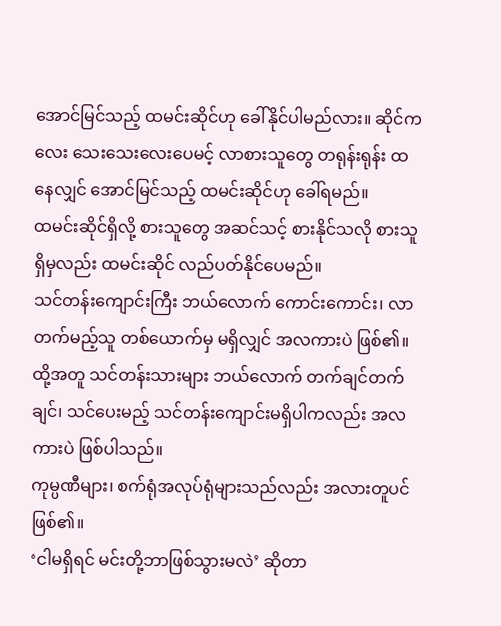အောင်မြင်သည့် ထမင်းဆိုင်ဟု ခေါ်နိုင်ပါမည်လား။ ဆိုင်ကလေး သေးသေးလေးပေမင့် လာစားသူတွေ တရုန်းရုန်း ထနေလျှင် အောင်မြင်သည့် ထမင်းဆိုင်ဟု ခေါ်ရမည်။
ထမင်းဆိုင်ရှိလို့ စားသူတွေ အဆင်သင့် စားနိုင်သလို စားသူရှိမှလည်း ထမင်းဆိုင် လည်ပတ်နိုင်ပေမည်။
သင်တန်းကျောင်းကြီး ဘယ်လောက် ကောင်းကောင်း၊ လာတက်မည့်သူ တစ်ယောက်မှ မရှိလျှင် အလကားပဲ ဖြစ်၏။ ထို့အတူ သင်တန်းသားများ ဘယ်လောက် တက်ချင်တက်ချင်၊ သင်ပေးမည့် သင်တန်းကျောင်းမရှိပါကလည်း အလကားပဲ ဖြစ်ပါသည်။
ကုမ္ပဏီများ၊ စက်ရုံအလုပ်ရုံများသည်လည်း အလားတူပင် ဖြစ်၏။
‘ငါမရှိရင် မင်းတို့ဘာဖြစ်သွားမလဲ’ ဆိုတာ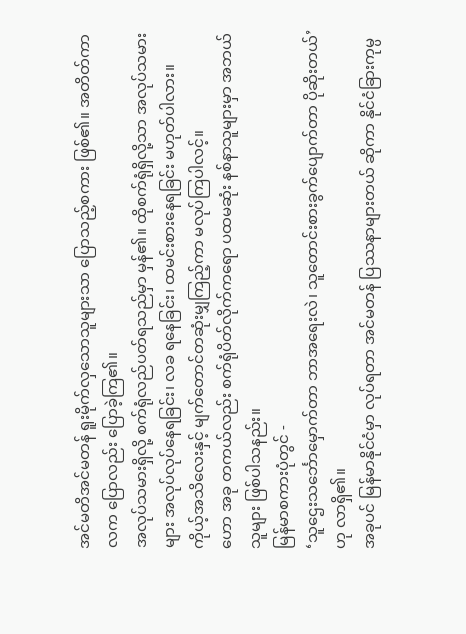အင်မတိအင်မတန် ရူးမိုက်လှသောသူများသာ ပြောသည့်စကား ဖြစ်၏။ အတိတ်ကာလက ပြောလည်း ပြောခဲ့ကြ၏။
အလုပ်သမားရှိလို့ စက်ရုံလည်ပတ်ရသည်မှာ မှန်၏။ ထိုစက်ရုံရှိလို့သာ အလုပ်သမားများ အလုပ်လုပ်နေရခြင်း၊ လခ ရနေခြင်း၊ ထမင်းစားနေရခြင်း မဟုတ်ပါလား။
ကိုယ့်အသိလေးနှင့် မျက်တောင်တဆုံးမျှကြည့်ကာ မလုပ်ကြပါလင့်။
ဟော အခု တကယ်လည်း စက်ရုံပိတ်လိုက်ကရော ပထမဆုံး နစ်နာသူများမှာ အဘယ်သူများ ဖြစ်ပါသနည်း။
မြန်မာစကားပုံတွင် -
‘သူဌေးသင်္ဘောမှောက်တာ ဘာအရေးလဲ၊ သူတောင်းစားခွက်ပျောက်တာ ပိုဆိုးတယ်’ ဟု လာရှိ၏။
အခုပင် မြန်မာနိုင်ငံမှာ လုပ်ရတာ အင်မတန် ပြဿနာများတယ် ဆိုကာ နိုင်ငံခြားကုမ္ပ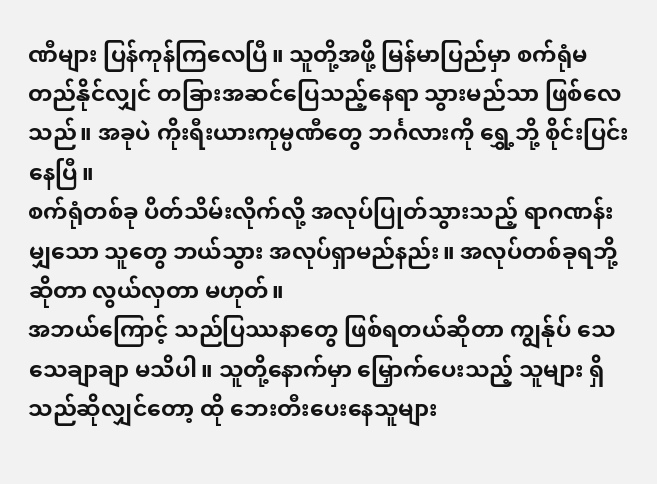ဏီများ ပြန်ကုန်ကြလေပြီ။ သူတို့အဖို့ မြန်မာပြည်မှာ စက်ရုံမတည်နိုင်လျှင် တခြားအဆင်ပြေသည့်နေရာ သွားမည်သာ ဖြစ်လေသည်။ အခုပဲ ကိုးရီးယားကုမ္ပဏီတွေ ဘင်္ဂလားကို ရွှေ့ဘို့ စိုင်းပြင်းနေပြီ။
စက်ရုံတစ်ခု ပိတ်သိမ်းလိုက်လို့ အလုပ်ပြုတ်သွားသည့် ရာဂဏန်းမျှသော သူတွေ ဘယ်သွား အလုပ်ရှာမည်နည်း။ အလုပ်တစ်ခုရဘို့ဆိုတာ လွယ်လှတာ မဟုတ်။
အဘယ်ကြောင့် သည်ပြဿနာတွေ ဖြစ်ရတယ်ဆိုတာ ကျွန်ုပ် သေသေချာချာ မသိပါ။ သူတို့နောက်မှာ မြှောက်ပေးသည့် သူများ ရှိသည်ဆိုလျှင်တော့ ထို ဘေးတီးပေးနေသူများ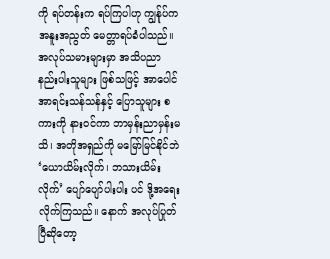ကို ရပ်တန်းက ရပ်ကြပါဟု ကျွန်ုပ်က အနူးအညွတ် မေတ္တာရပ်ခံပါသည်။
အလုပ်သမားများမှာ အသိပညာ နည်းပါးသူများ ဖြစ်သဖြင့် အာပေါင်အာရင်းသန်သန်နှင့် ပြောသူများ စကားကို နားဝင်ကာ ဘာမှန်းညာမှန်းမသိ၊ အတိုအရှည်ကို မမြော်မြင်နိုင်ဘဲ ‘ယောယိမ်းလိုက်၊ ဘသားယိမ်းလိုက်’ ပျော်ပျော်ပါးပါး ပင် ဒို့အရေးလိုက်ကြသည်။ နောက် အလုပ်ပြုတ်ပြီဆိုတော့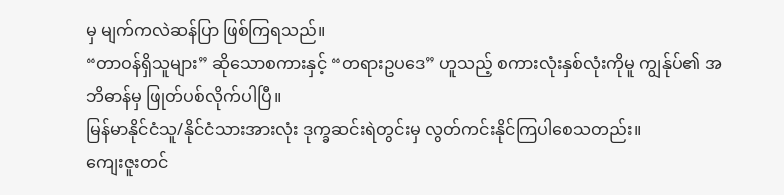မှ မျက်ကလဲဆန်ပြာ ဖြစ်ကြရသည်။
“တာဝန်ရှိသူများ” ဆိုသောစကားနှင့် “တရားဥပဒေ” ဟူသည့် စကားလုံးနှစ်လုံးကိုမူ ကျွန်ုပ်၏ အဘိဓာန်မှ ဖြုတ်ပစ်လိုက်ပါပြီ။
မြန်မာနိုင်ငံသူ/နိုင်ငံသားအားလုံး ဒုက္ခဆင်းရဲတွင်းမှ လွတ်ကင်းနိုင်ကြပါစေသတည်း။
ကျေးဇူးတင်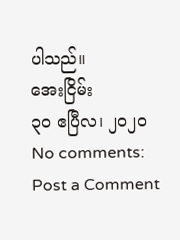ပါသည်။
အေးငြိမ်း
၃၀ ဧပြီလ၊ ၂၀၂၀
No comments:
Post a Comment